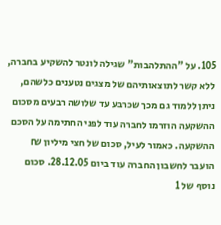105. על "ההתלהבות" שגילה לונטר להשקיע בחברה, ללא קשר לתוצאותיהם של מצגים נטענים כלשהם, ניתן ללמוד גם מכך שכרבע עד שלושה רבעים מסכום ההשקעה הוזרמו לחברה עוד לפני החתימה על הסכם ההשקעה. כאמור לעיל, סכום של חצי מיליון ₪ הועבר לחשבון החברה עוד ביום 28.12.05. סכום נוסף של 1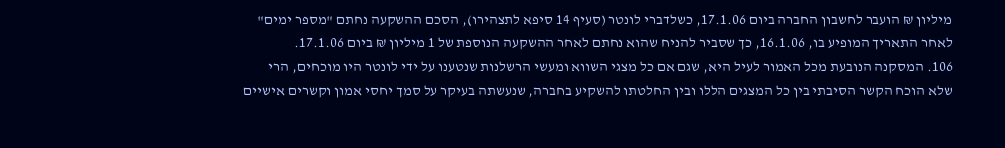מיליון ₪ הועבר לחשבון החברה ביום 17.1.06, כשלדברי לונטר (סעיף 14 סיפא לתצהירו), הסכם ההשקעה נחתם "מספר ימים" לאחר התאריך המופיע בו, 16.1.06, כך שסביר להניח שהוא נחתם לאחר ההשקעה הנוספת של 1 מיליון ₪ ביום 17.1.06.
106. המסקנה הנובעת מכל האמור לעיל היא, שגם אם כל מצגי השווא ומעשי הרשלנות שנטענו על ידי לונטר היו מוכחים, הרי שלא הוכח הקשר הסיבתי בין כל המצגים הללו ובין החלטתו להשקיע בחברה, שנעשתה בעיקר על סמך יחסי אמון וקשרים אישיים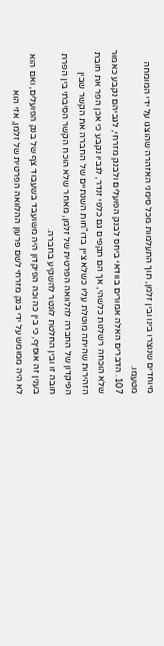מיוחדים שנוצרו בינו ובין זלמן, תוך התעלמות מכל סימני האזהרה שהוצגו על ידי המומחה מטעמו.
107. הדברים האלה אמורים בוודאי ביחס לבנק הפועלים ולבנק מזרחי, לגביהם נקבע כאמור שלא הוכחה רשלנות כלשהי, אך הם תקפים גם כלפי זנדר, לגביו נקבע כי אכן הפר את חובת הזהירות שהיתה מוטלת עליו כשלא ציין בדו"חות השנתיים של החברה את הקשר שבין הפיקדון של החברה להלוואה הפרטית של זלמן, מאחר שלא הוכח הקשר הסיבתי בין הפרת חובה זו ובין החלטת לונטר להשקיע בחברה.
בענין זה אוסיף, כי בין כה וכה הפיקדון היה משועבד בשעבוד צף של בנק הפועלים, ואם הוא לא היה ממומש על ידי בנק מזרחי לשם פרעון ההלוואה הפרטית של זלמן, אזי הוא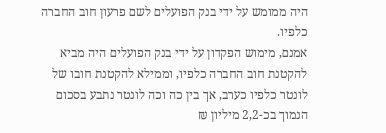היה ממומש על ידי בנק הפועלים לשם פרעון חוב החברה כלפיו.
אמנם, מימוש הפקדון על ידי בנק הפועלים היה מביא להקטנת חוב החברה כלפיו, וממילא להקטנת חובו של לונטר כלפיו כערב, אך בין כה וכה לונטר נתבע בסכום הנמוך בכ-2,2 מיליון ₪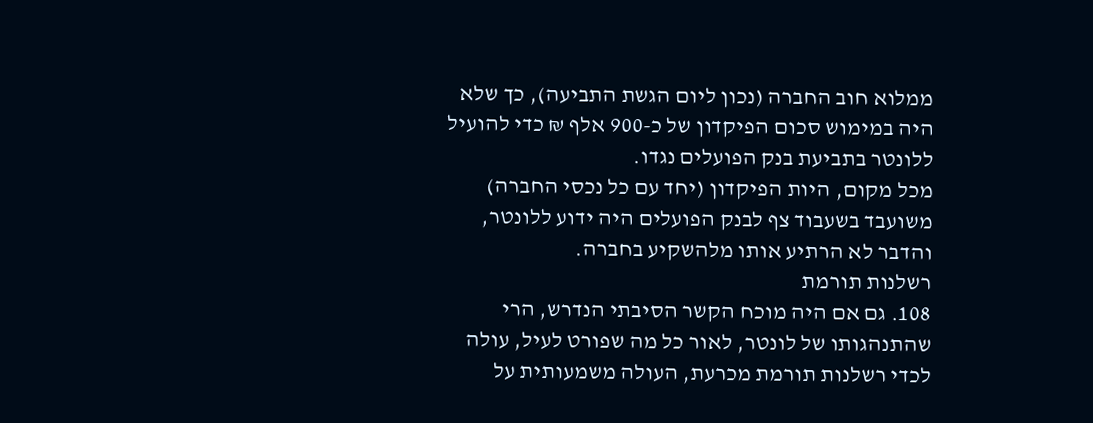ממלוא חוב החברה (נכון ליום הגשת התביעה), כך שלא היה במימוש סכום הפיקדון של כ-900 אלף ₪ כדי להועיל ללונטר בתביעת בנק הפועלים נגדו.
מכל מקום, היות הפיקדון (יחד עם כל נכסי החברה) משועבד בשעבוד צף לבנק הפועלים היה ידוע ללונטר, והדבר לא הרתיע אותו מלהשקיע בחברה.
רשלנות תורמת
108. גם אם היה מוכח הקשר הסיבתי הנדרש, הרי שהתנהגותו של לונטר, לאור כל מה שפורט לעיל, עולה לכדי רשלנות תורמת מכרעת, העולה משמעותית על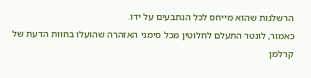הרשלנות שהוא מייחס לכל הנתבעים על ידו.
כאמור, לונטר התעלם לחלוטין מכל סימני האזהרה שהועלו בחוות הדעת של קרלמן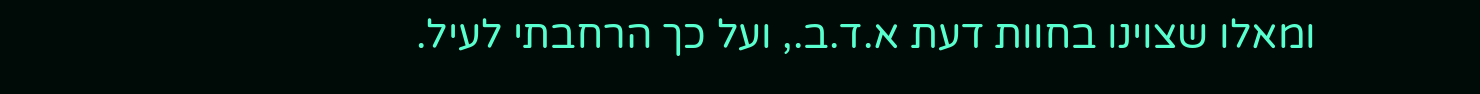ומאלו שצוינו בחוות דעת א.ד.ב., ועל כך הרחבתי לעיל.